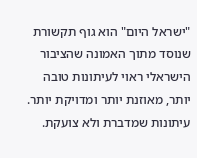"ישראל היום" הוא גוף תקשורת שנוסד מתוך האמונה שהציבור הישראלי ראוי לעיתונות טובה יותר, מאוזנת יותר ומדויקת יותר. עיתונות שמדברת ולא צועקת.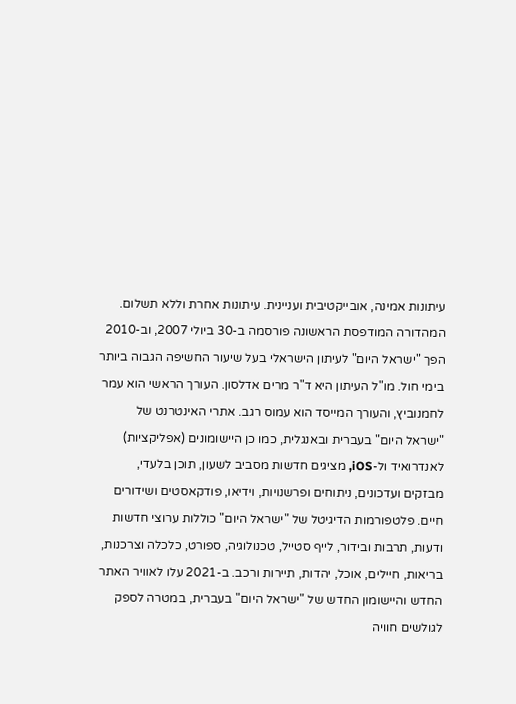עיתונות אמינה, אובייקטיבית ועניינית. עיתונות אחרת וללא תשלום. המהדורה המודפסת הראשונה פורסמה ב-30 ביולי 2007, וב-2010 הפך "ישראל היום" לעיתון הישראלי בעל שיעור החשיפה הגבוה ביותר בימי חול. מו"ל העיתון היא ד"ר מרים אדלסון. העורך הראשי הוא עמר לחמנוביץ, והעורך המייסד הוא עמוס רגב. אתרי האינטרנט של "ישראל היום" בעברית ובאנגלית, כמו כן היישומונים (אפליקציות) לאנדרואיד ול-iOS, מציגים חדשות מסביב לשעון, תוכן בלעדי, מבזקים ועדכונים, ניתוחים ופרשנויות, וידיאו, פודקאסטים ושידורים חיים. פלטפורמות הדיגיטל של "ישראל היום" כוללות ערוצי חדשות ודעות, תרבות ובידור, לייף סטייל, טכנולוגיה, ספורט, כלכלה וצרכנות, בריאות, חיילים, אוכל, יהדות, תיירות ורכב. ב-2021 עלו לאוויר האתר החדש והיישומון החדש של "ישראל היום" בעברית, במטרה לספק לגולשים חוויה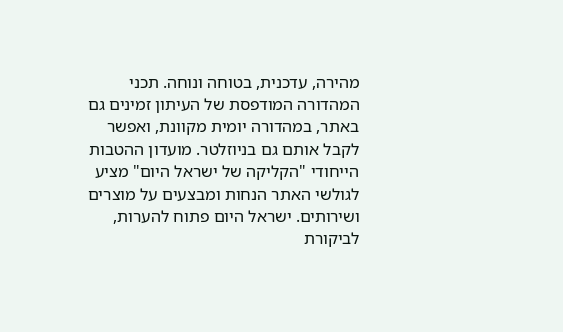מהירה, עדכנית, בטוחה ונוחה. תכני המהדורה המודפסת של העיתון זמינים גם באתר, במהדורה יומית מקוונת, ואפשר לקבל אותם גם בניוזלטר. מועדון ההטבות הייחודי "הקליקה של ישראל היום" מציע לגולשי האתר הנחות ומבצעים על מוצרים ושירותים. ישראל היום פתוח להערות, לביקורת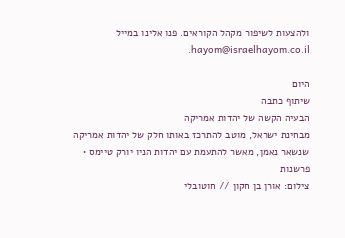ולהצעות לשיפור מקהל הקוראים. פנו אלינו במייל hayom@israelhayom.co.il.

היום
שיתוף כתבה
הבעיה הקשה של יהדות אמריקה
מבחינת ישראל, מוטב להתרכז באותו חלק של יהדות אמריקה שנשאר נאמן, מאשר להתעמת עם יהדות הניו יורק טיימס • פרשנות
צילום: אורן בן חקון // חוטובלי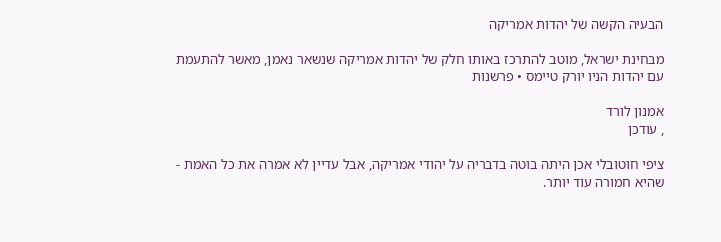הבעיה הקשה של יהדות אמריקה

מבחינת ישראל, מוטב להתרכז באותו חלק של יהדות אמריקה שנשאר נאמן, מאשר להתעמת עם יהדות הניו יורק טיימס • פרשנות

אמנון לורד
, עודכן

ציפי חוטובלי אכן היתה בוטה בדבריה על יהודי אמריקה, אבל עדיין לא אמרה את כל האמת - שהיא חמורה עוד יותר.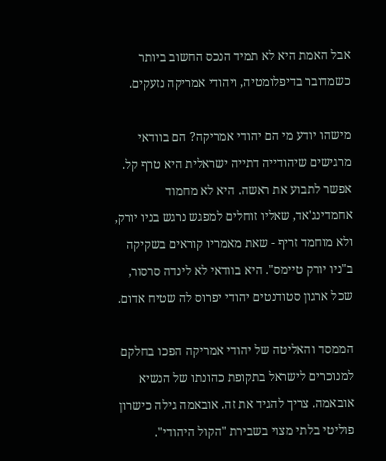אבל האמת היא לא תמיד הנכס החשוב ביותר כשמדובר בדיפלומטיה, ויהודי אמריקה נזעקים.

מישהו יודע מי הם יהודי אמריקה? הם בוודאי מרגישים שיהודייה דתייה ישראלית היא טרף קל. אפשר לתבוע את ראשה. היא לא מחמוד אחמדינג'אד, שאליו זוחלים למפגש נרגש בניו יורק, ולא מוחמד זריף - שאת מאמריו קוראים בשקיקה ב"ניו יורק טיימס". היא בוודאי לא לינדה סרסור, שכל ארגון סטודנטים יהודי יפרוס לה שטיח אדום.

הממסד והאליטה של יהודי אמריקה הפכו בחלקם למנוכרים לישראל בתקופת כהונתו של הנשיא אובאמה. צריך להגיד את זה. אובאמה גילה כישרון פוליטי בלתי מצוי בשבירת "הקול היהודי".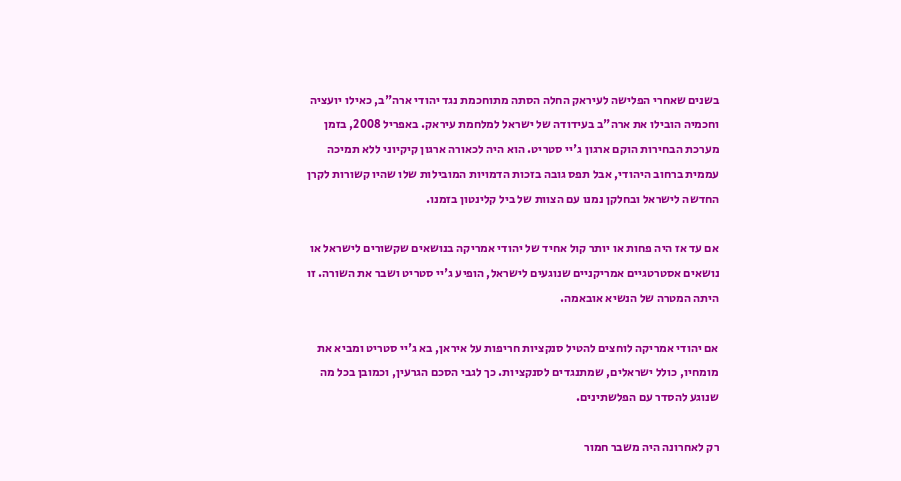בשנים שאחרי הפלישה לעיראק החלה הסתה מתוחכמת נגד יהודי ארה"ב, כאילו יועציה וחכמיה הובילו את ארה"ב בעידודה של ישראל למלחמת עיראק. באפריל 2008, בזמן מערכת הבחירות הוקם ארגון ג'יי סטריט. הוא היה לכאורה ארגון קיקיוני ללא תמיכה עממית ברחוב היהודי, אבל תפס גובה בזכות הדמויות המובילות שלו שהיו קשורות לקרן החדשה לישראל ובחלקן נמנו עם הצוות של ביל קלינטון בזמנו.

אם עד אז היה פחות או יותר קול אחיד של יהודי אמריקה בנושאים שקשורים לישראל או נושאים אסטרטגיים אמריקניים שנוגעים לישראל, הופיע ג'יי סטריט ושבר את השורה. זו היתה המטרה של הנשיא אובאמה.

אם יהודי אמריקה לוחצים להטיל סנקציות חריפות על איראן, בא ג'יי סטריט ומביא את מומחיו, כולל ישראלים, שמתנגדים לסנקציות. כך לגבי הסכם הגרעין, וכמובן בכל מה שנוגע להסדר עם הפלשתינים.

רק לאחרונה היה משבר חמור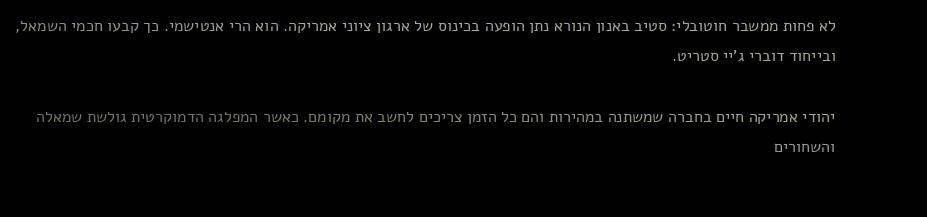לא פחות ממשבר חוטובלי: סטיב באנון הנורא נתן הופעה בכינוס של ארגון ציוני אמריקה. הוא הרי אנטישמי. כך קבעו חכמי השמאל, ובייחוד דוברי ג'יי סטריט.

יהודי אמריקה חיים בחברה שמשתנה במהירות והם כל הזמן צריכים לחשב את מקומם. כאשר המפלגה הדמוקרטית גולשת שמאלה והשחורים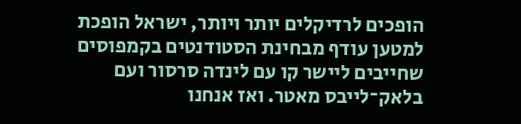הופכים לרדיקלים יותר ויותר, ישראל הופכת למטען עודף מבחינת הסטודנטים בקמפוסים שחייבים ליישר קו עם לינדה סרסור ועם בלאק־לייבס מאטר. ואז אנחנו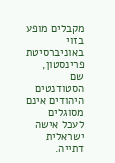מקבלים מופע בזוי באוניברסיטת פרינסטון, שם הסטודנטים היהודים אינם מסוגלים לעכל אישה ישראלית דתייה.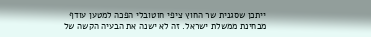ייתכן שסגנית שר החוץ ציפי חוטובלי הפכה למטען עודף מבחינת ממשלת ישראל. זה לא ישנה את הבעיה הקשה של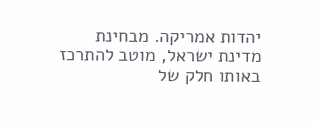יהדות אמריקה. מבחינת מדינת ישראל, מוטב להתרכז באותו חלק של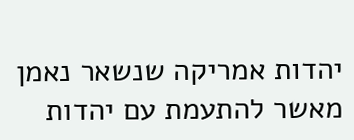יהדות אמריקה שנשאר נאמן מאשר להתעמת עם יהדות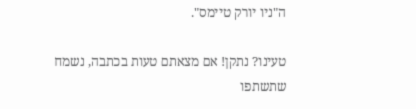ה"ניו יורק טיימס".

טעינו? נתקן! אם מצאתם טעות בכתבה, נשמח שתשתפו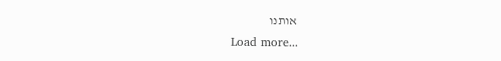אותנו
Load more...